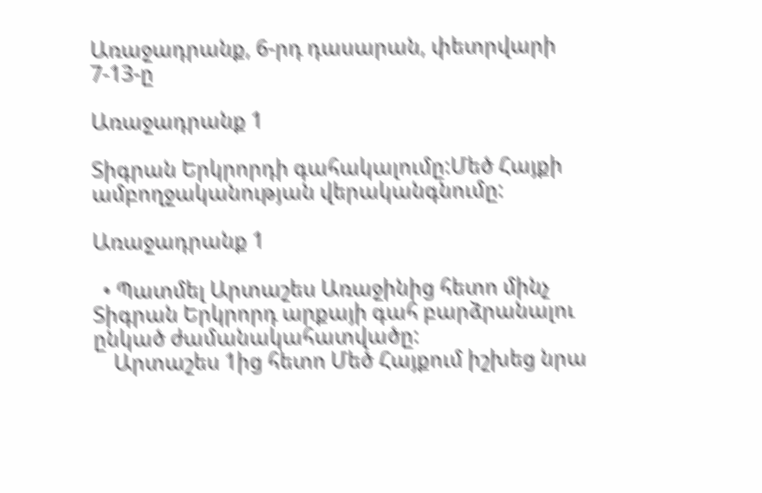Առաջադրանք, 6-րդ դասարան, փետրվարի 7-13-ը

Առաջադրանք 1

Տիգրան Երկրորդի գահակալումը:Մեծ Հայքի ամբողջականության վերականգնումը:

Առաջադրանք 1

  • Պատմել Արտաշես Առաջինից հետո մինչ Տիգրան Երկրորդ արքայի գահ բարձրանալու ընկած ժամանակահատվածը:
    Արտաշես 1ից հետո Մեծ Հայքում իշխեց նրա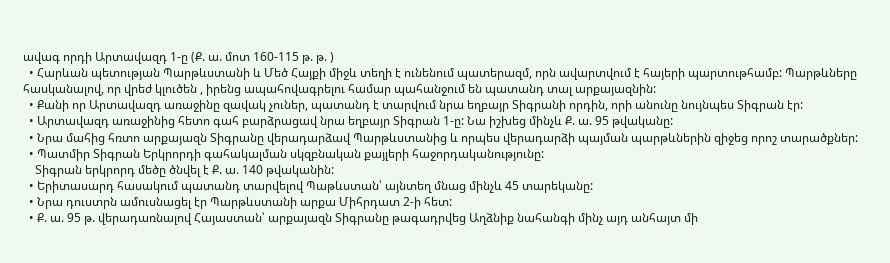ավագ որդի Արտավազդ 1-ը (Ք. ա. մոտ 160-115 թ. թ. )
  • Հարևան պետության Պարթևստանի և Մեծ Հայքի միջև տեղի է ունենում պատերազմ, որն ավարտվում է հայերի պարտութհամբ: Պարթևները հասկանալով, որ վրեժ կլուծեն , իրենց ապահովագրելու համար պահանջում են պատանդ տալ արքայազնին:
  • Քանի որ Արտավազդ առաջինը զավակ չուներ, պատանդ է տարվում նրա եղբայր Տիգրանի որդին, որի անունը նույնպես Տիգրան էր:
  • Արտավազդ առաջինից հետո գահ բարձրացավ նրա եղբայր Տիգրան 1-ը: Նա իշխեց մինչև Ք. ա. 95 թվականը:
  • Նրա մահից հռտո արքայազն Տիգրանը վերադարձավ Պարթևստանից և որպես վերադարձի պայման պարթևներին զիջեց որոշ տարածքներ:
  • Պատմիր Տիգրան Երկրորդի գահակալման սկզբնական քայլերի հաջորդականությունը:
    Տիգրան երկրորդ մեծը ծնվել է Ք. ա. 140 թվականին:
  • Երիտասարդ հասակում պատանդ տարվելով Պաթևստան՝ այնտեղ մնաց մինչև 45 տարեկանը:
  • Նրա դուստրն ամուսնացել էր Պարթևստանի արքա Միհրդատ 2-ի հետ:
  • Ք. ա. 95 թ. վերադառնալով Հայաստան՝ արքայազն Տիգրանը թագադրվեց Աղձնիք նահանգի մինչ այդ անհայտ մի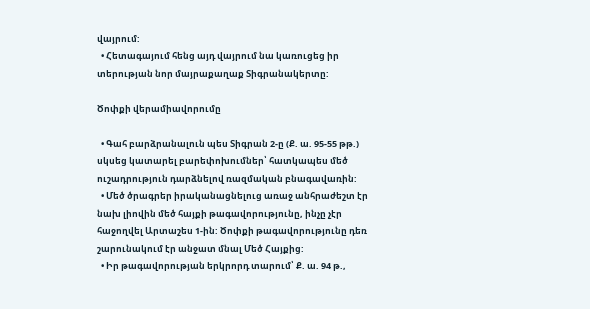վայրում:
  • Հետագայում հենց այդ վայրում նա կառուցեց իր տերության նոր մայրաքաղաք Տիգրանակերտը:

Ծոփքի վերամիավորումը

  • Գահ բարձրանալուն պես Տիգրան 2-ը (Ք. ա. 95-55 թթ.) սկսեց կատարել բարեփոխումներ՝ հատկապես մեծ ուշադրություն դարձնելով ռազմական բնագավառին:
  • Մեծ ծրագրեր իրականացնելուց առաջ անհրաժեշտ էր նախ լիովին մեծ հայքի թագավորությունը, ինչը չէր հաջողվել Արտաշես 1-ին: Ծոփքի թագավորությունը դեռ շարունակում էր անջատ մնալ Մեծ Հայքից:
  • Իր թագավորության երկրորդ տարում՝ Ք. ա. 94 թ.,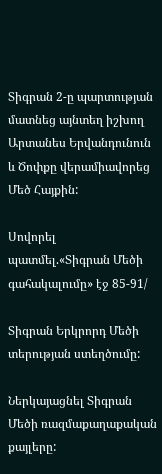Տիգրան 2-ը պարտության մատնեց այնտեղ իշխող Արտանես Երվանդունուն և Ծոփքը վերամիավորեց Մեծ Հայքին:

Սովորել պատմել.«Տիգրան Մեծի գահակալումը» էջ 85-91/

Տիգրան Երկրորդ Մեծի տերության ստեղծումը:

Ներկայացնել Տիգրան Մեծի ռազմաքաղաքական քայլերը: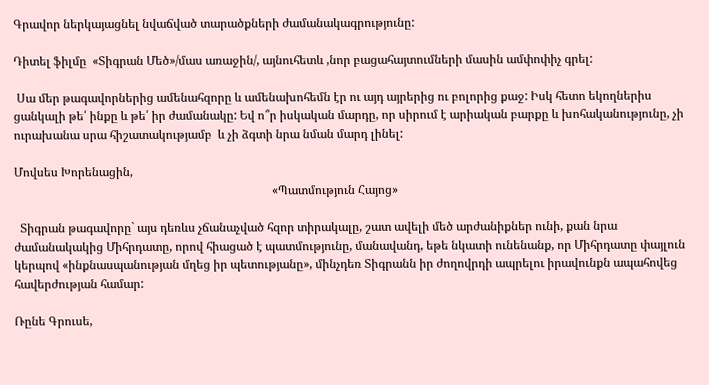Գրավոր ներկայացնել նվաճված տարածքների ժամանակագրությունը:

Դիտել ֆիլմը  «Տիգրան Մեծ»/մաս առաջին/, այնուհետև ,նոր բացահայտումների մասին ամփոփիչ գրել:

 Սա մեր թագավորներից ամենահզորը և ամենախոհեմն էր ու այդ այրերից ու բոլորից քաջ: Իսկ հետո եկողներիս ցանկալի թե՛ ինքը և թե՛ իր ժամանակը: Եվ ո՞ր իսկական մարդը, որ սիրում է արիական բարքը և խոհականությունը, չի ուրախանա սրա հիշատակությամբ  և չի ձգտի նրա նման մարդ լինել:

Մովսես Խորենացին,
                                                                                      «Պատմություն Հայոց»

  Տիգրան թագավորը` այս դեռևս չճանաչված հզոր տիրակալը, շատ ավելի մեծ արժանիքներ ունի, քան նրա ժամանակակից Միհրդատը, որով հիացած է պատմությունը, մանավանդ, եթե նկատի ունենանք, որ Միհրդատը փայլուն կերպով «ինքնասպանության մղեց իր պետությանը», մինչդեռ Տիգրանն իր ժողովրդի ապրելու իրավունքն ապահովեց հավերժության համար:

Ռընե Գրուսե,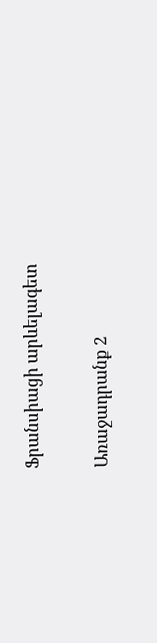Ֆրանսիացի արևելագետ

Առաջադրանք 2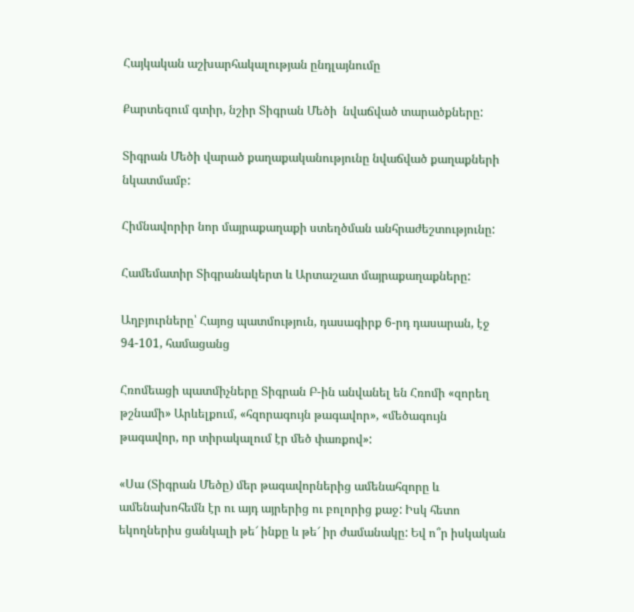Հայկական աշխարհակալության ընդլայնումը

Քարտեզում գտիր, նշիր Տիգրան Մեծի  նվաճված տարածքները:

Տիգրան Մեծի վարած քաղաքականությունը նվաճված քաղաքների նկատմամբ:

Հիմնավորիր նոր մայրաքաղաքի ստեղծման անհրաժեշտությունը:

Համեմատիր Տիգրանակերտ և Արտաշատ մայրաքաղաքները:

Աղբյուրները՝ Հայոց պատմություն, դասագիրք 6-րդ դասարան, էջ 94-101, համացանց

Հռոմեացի պատմիչները Տիգրան Բ-ին անվանել են Հռոմի «զորեղ թշնամի» Արևելքում, «հզորագույն թագավոր», «մեծագույն թագավոր, որ տիրակալում էր մեծ փառքով»:

«Սա (Տիգրան Մեծը) մեր թագավորներից ամենահզորը և ամենախոհեմն էր ու այդ այրերից ու բոլորից քաջ: Իսկ հետո եկողներիս ցանկալի թե՜ ինքը և թե՜ իր ժամանակը: Եվ ո՞ր իսկական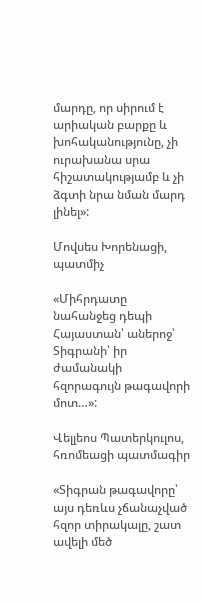մարդը, որ սիրում է արիական բարքը և խոհականությունը, չի ուրախանա սրա հիշատակությամբ և չի ձգտի նրա նման մարդ լինել»:

Մովսես Խորենացի, պատմիչ

«Միհրդատը նահանջեց դեպի Հայաստան՝ աներոջ՝ Տիգրանի՝ իր ժամանակի հզորագույն թագավորի մոտ…»:

Վելլեոս Պատերկուլոս, հռոմեացի պատմագիր

«Տիգրան թագավորը՝ այս դեռևս չճանաչված հզոր տիրակալը, շատ ավելի մեծ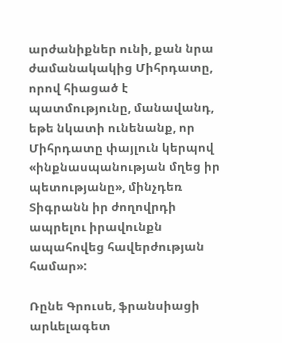արժանիքներ ունի, քան նրա ժամանակակից Միհրդատը, որով հիացած է պատմությունը, մանավանդ, եթե նկատի ունենանք, որ Միհրդատը փայլուն կերպով «ինքնասպանության մղեց իր պետությանը», մինչդեռ Տիգրանն իր ժողովրդի ապրելու իրավունքն ապահովեց հավերժության համար»:

Ռընե Գրուսե, ֆրանսիացի արևելագետ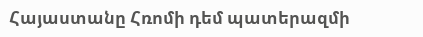Հայաստանը Հռոմի դեմ պատերազմի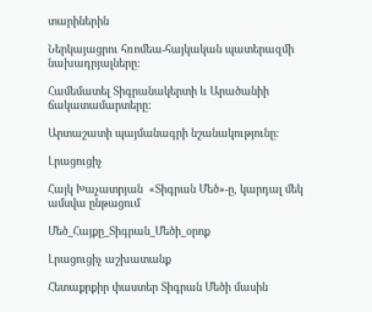տարիներին

Ներկայացրու հռոմեա-հայկական պատերազմի նախադրյալները:

Համեմատել Տիգրանակերտի և Արածանիի ճակատամարտերը:

Արտաշատի պայմանագրի նշանակությունը:

Լրացուցիչ

Հայկ Խաչատրյան  «Տիգրան Մեծ»-ը, կարդալ մեկ ամսվա ընթացում

Մեծ_Հայքը_Տիգրան_Մեծի_օրոք

Լրացուցիչ աշխատանք

Հետաքրքիր փաստեր Տիգրան Մեծի մասին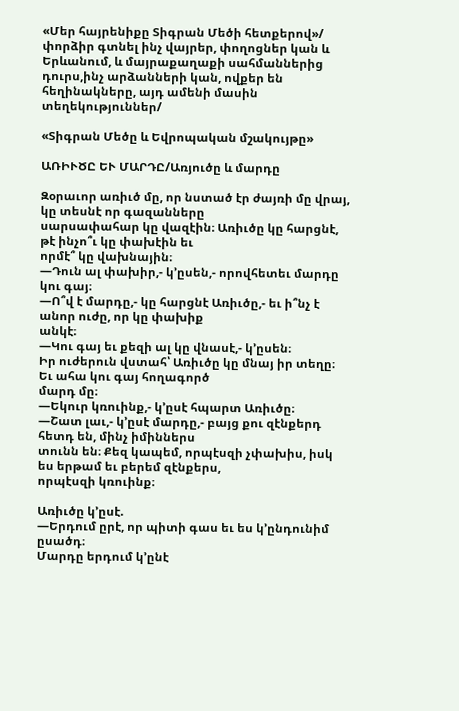«Մեր հայրենիքը Տիգրան Մեծի հետքերով»/ փորձիր գտնել ինչ վայրեր, փողոցներ կան և Երևանում, և մայրաքաղաքի սահմաններից դուրս,ինչ արձանների կան, ովքեր են հեղինակները, այդ ամենի մասին տեղեկություններ/

«Տիգրան Մեծը և Եվրոպական մշակույթը»

ԱՌԻՒԾԸ ԵՒ ՄԱՐԴԸ/Առյուծը և մարդը

Զօրաւոր առիւծ մը, որ նստած էր ժայռի մը վրայ, կը տեսնէ որ գազանները
սարսափահար կը վազէին։ Առիւծը կը հարցնէ, թէ ինչո՞ւ կը փախէին եւ
որմէ՞ կը վախնային։
—Դուն ալ փախիր,- կ’ըսեն,- որովհետեւ մարդը կու գայ։
—Ո՞վ է մարդը,- կը հարցնէ Առիւծը,- եւ ի՞նչ է անոր ուժը, որ կը փախիք
անկէ։
—Կու գայ եւ քեզի ալ կը վնասէ,- կ’ըսեն։
Իր ուժերուն վստահ՝ Առիւծը կը մնայ իր տեղը։ Եւ ահա կու գայ հողագործ
մարդ մը։
—Եկուր կռուինք,- կ’ըսէ հպարտ Առիւծը։
—Շատ լաւ,- կ’ըսէ մարդը,- բայց քու զէնքերդ հետդ են, մինչ իմիններս
տունն են։ Քեզ կապեմ, որպէսզի չփախիս, իսկ ես երթամ եւ բերեմ զէնքերս,
որպէսզի կռուինք։

Առիւծը կ’ըսէ.
—Երդում ըրէ, որ պիտի գաս եւ ես կ’ընդունիմ ըսածդ։
Մարդը երդում կ’ընէ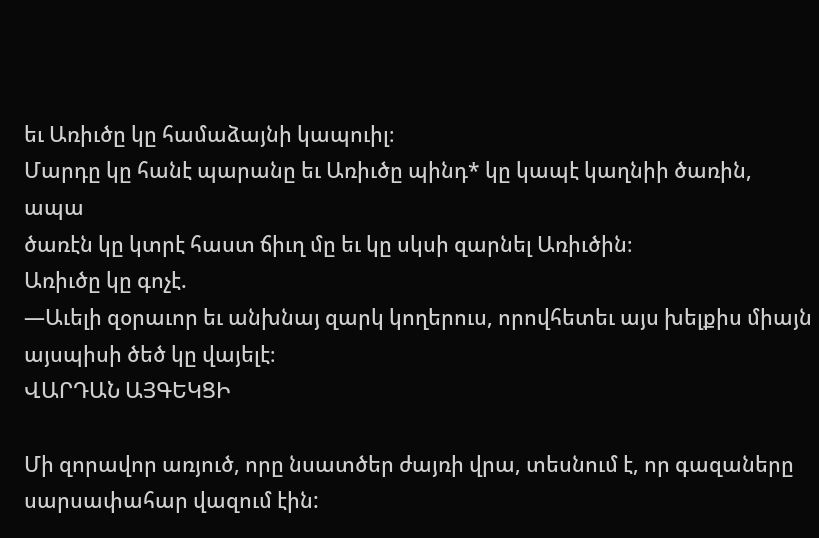եւ Առիւծը կը համաձայնի կապուիլ։
Մարդը կը հանէ պարանը եւ Առիւծը պինդ* կը կապէ կաղնիի ծառին, ապա
ծառէն կը կտրէ հաստ ճիւղ մը եւ կը սկսի զարնել Առիւծին։
Առիւծը կը գոչէ.
—Աւելի զօրաւոր եւ անխնայ զարկ կողերուս, որովհետեւ այս խելքիս միայն
այսպիսի ծեծ կը վայելէ։
ՎԱՐԴԱՆ ԱՅԳԵԿՑԻ

Մի զորավոր առյուծ, որը նսատծեր ժայռի վրա, տեսնում է, որ գազաները սարսափահար վազում էին: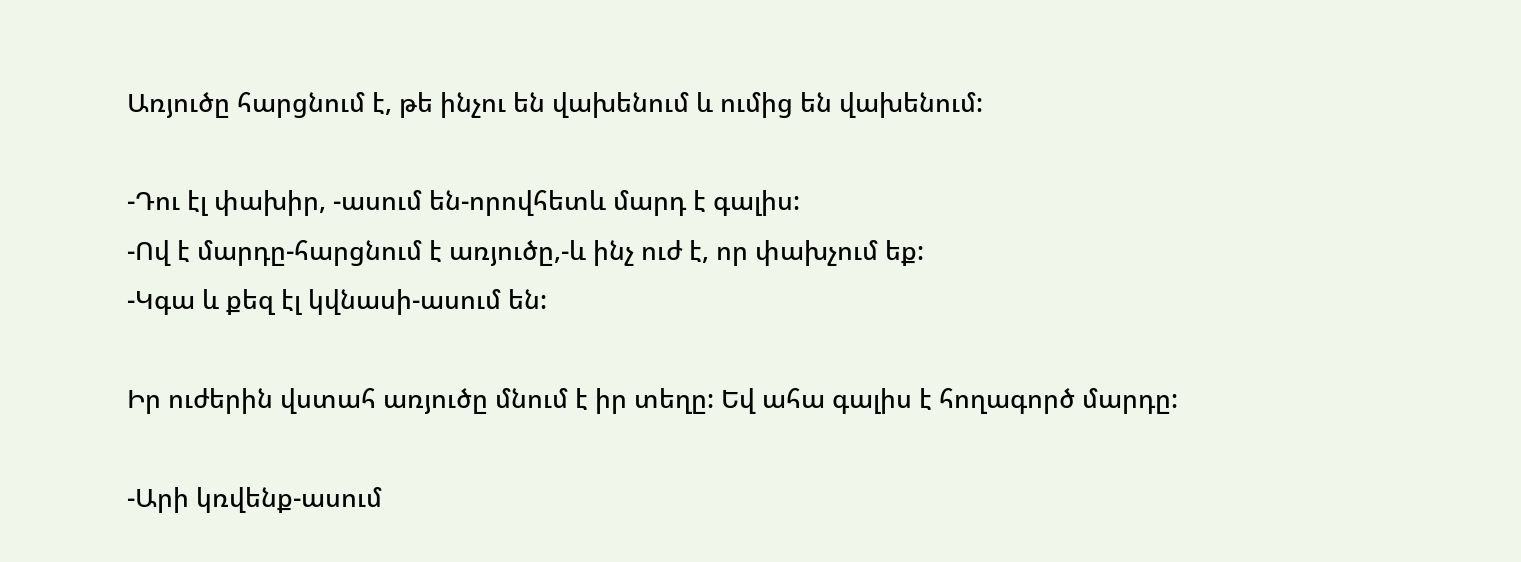Առյուծը հարցնում է, թե ինչու են վախենում և ումից են վախենում:

-Դու էլ փախիր, -ասում են-որովհետև մարդ է գալիս:
-Ով է մարդը-հարցնում է առյուծը,-և ինչ ուժ է, որ փախչում եք:
-Կգա և քեզ էլ կվնասի-ասում են:

Իր ուժերին վստահ առյուծը մնում է իր տեղը: Եվ ահա գալիս է հողագործ մարդը:

-Արի կռվենք-ասում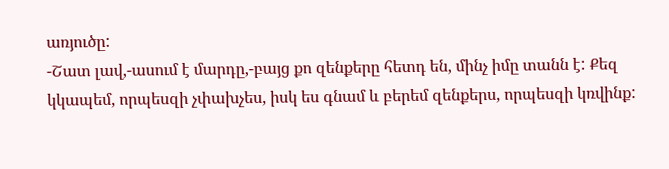առյուծը:
-Շատ լավ,-ասում է մարդը,-բայց քո զենքերը հետդ են, մինչ իմը տանն է: Քեզ կկապեմ, որպեսզի չփախչես, իսկ ես գնամ և բերեմ զենքերս, որպեսզի կռվինք: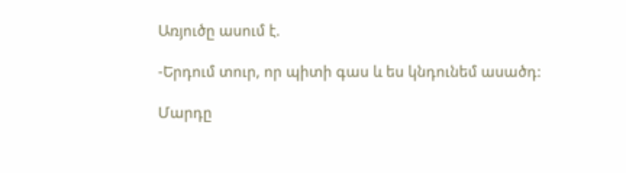Առյուծը ասում է.

-Երդում տուր, որ պիտի գաս և ես կնդունեմ ասածդ:

Մարդը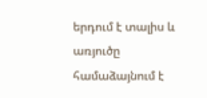երդում է տալիս և առյուծը համաձայնում է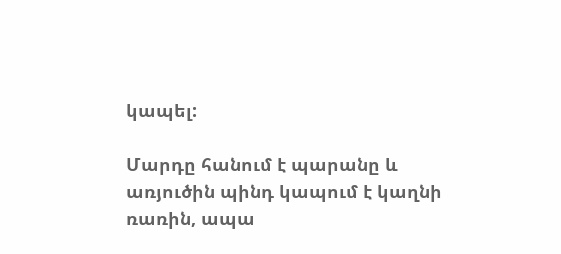կապել:

Մարդը հանում է պարանը և առյուծին պինդ կապում է կաղնի ռառին, ապա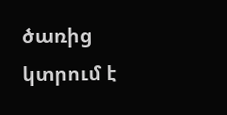ծառից կտրում է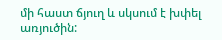մի հաստ ճյուղ և սկսում է խփել առյուծին: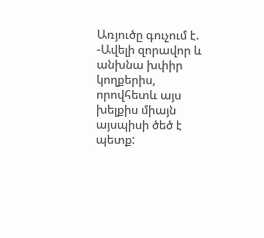Առյուծը գուչում է.
-Ավելի զորավոր և անխնա խփիր կողքերիս, որովհետև այս խելքիս միայն այսպիսի ծեծ է պետք: